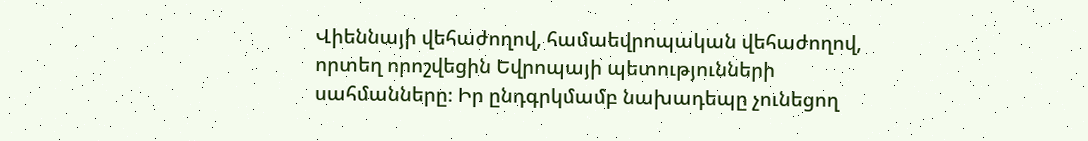Վիեննայի վեհաժողով, համաեվրոպական վեհաժողով, որտեղ որոշվեցին Եվրոպայի պետությունների սահմանները։ Իր ընդգրկմամբ նախադեպը չունեցող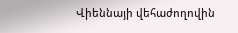Վիեննայի վեհաժողովին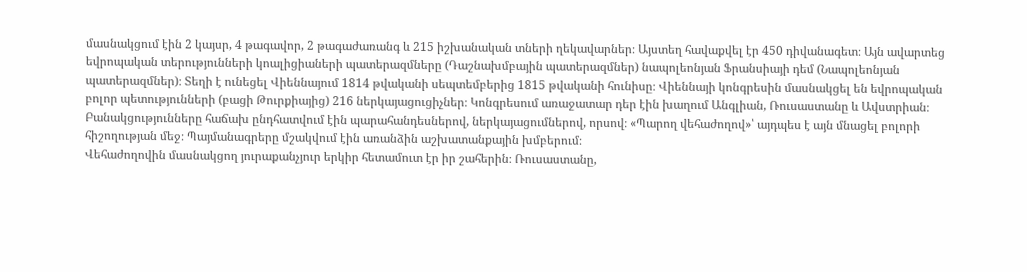մասնակցում էին 2 կայսր, 4 թագավոր, 2 թագաժառանգ և 215 իշխանական տների ղեկավարներ։ Այստեղ հավաքվել էր 450 դիվանագետ։ Այն ավարտեց եվրոպական տերությունների կոալիցիաների պատերազմները (Դաշնախմբային պատերազմներ) նապոլեոնյան Ֆրանսիայի դեմ (Նապոլեոնյան պատերազմներ)։ Տեղի է ունեցել Վիեննայում 1814 թվականի սեպտեմբերից 1815 թվականի հունիսը։ Վիեննայի կոնգրեսին մասնակցել են եվրոպական բոլոր պետությունների (բացի Թուրքիայից) 216 ներկայացուցիչներ։ Կոնգրեսում առաջատար դեր էին խաղում Անգլիան, Ռուսաստանը և Ավստրիան։
Բանակցությունները հաճախ ընդհատվում էին պարահանդեսներով, ներկայացումներով, որսով։ «Պարող վեհաժողով»՝ այդպես է այն մնացել բոլորի հիշողության մեջ։ Պայմանագրերը մշակվում էին առանձին աշխատանքային խմբերում։
Վեհաժողովին մասնակցող յուրաքանչյուր երկիր հետամուտ էր իր շահերին։ Ռուսաստանը,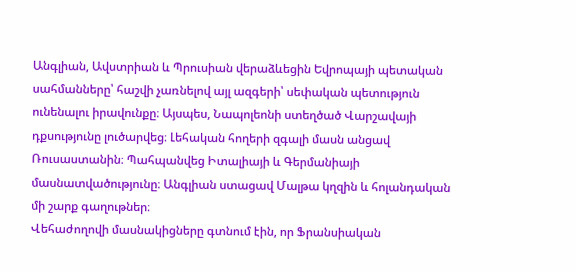Անգլիան, Ավստրիան և Պրուսիան վերաձևեցին Եվրոպայի պետական սահմանները՝ հաշվի չառնելով այլ ազգերի՝ սեփական պետություն ունենալու իրավունքը։ Այսպես, Նապոլեոնի ստեղծած Վարշավայի դքսությունը լուծարվեց։ Լեհական հողերի զգալի մասն անցավ Ռուսաստանին։ Պահպանվեց Իտալիայի և Գերմանիայի մասնատվածությունը։ Անգլիան ստացավ Մալթա կղզին և հոլանդական մի շարք գաղութներ։
Վեհաժողովի մասնակիցները գտնում էին, որ Ֆրանսիական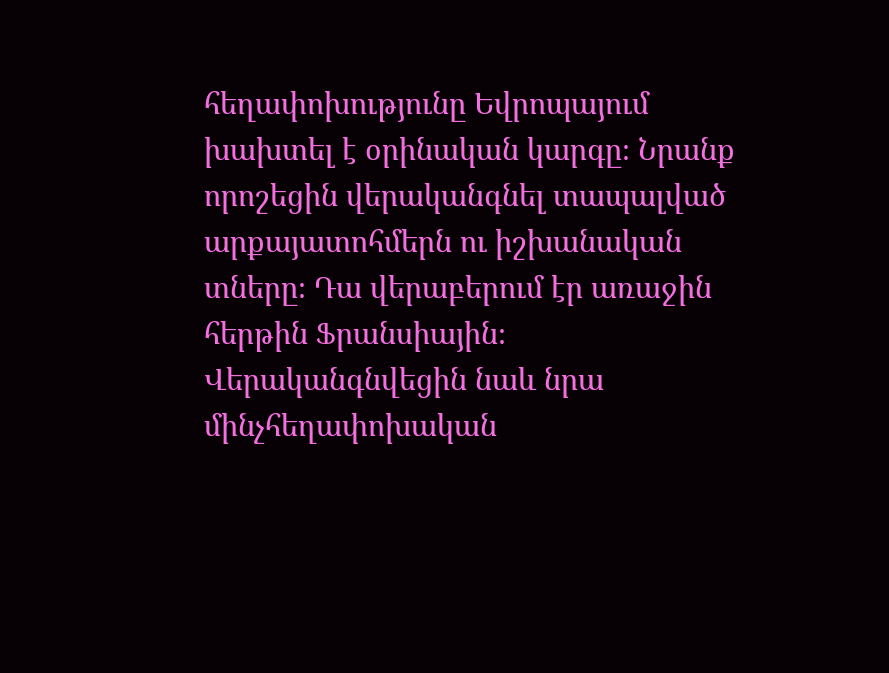հեղափոխությունը Եվրոպայում խախտել է օրինական կարգը։ Նրանք որոշեցին վերականգնել տապալված արքայատոհմերն ու իշխանական տները։ Դա վերաբերում էր առաջին հերթին Ֆրանսիային։ Վերականգնվեցին նաև նրա մինչհեղափոխական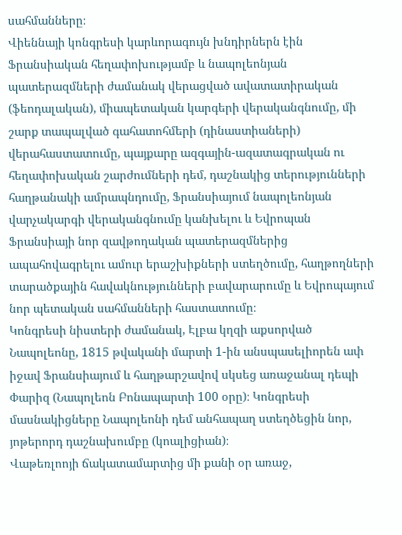սահմանները։
Վիեննայի կոնգրեսի կարևորագույն խնդիրներն էին Ֆրանսիական հեղափոխությամբ և նապոլեոնյան պատերազմների ժամանակ վերացված ավատատիրական (ֆեոդալական), միապետական կարգերի վերականգնումը, մի շարք տապալված գահատոհմերի (դինաստիաների) վերահաստատումը, պայքարը ազգային-ազատագրական ու հեղափոխական շարժումների դեմ, դաշնակից տերությունների հաղթանակի ամրապնդումը, Ֆրանսիայում նապոլեոնյան վարչակարգի վերականգնումը կանխելու և Եվրոպան Ֆրանսիայի նոր զավթողական պատերազմներից ապահովագրելու ամուր երաշխիքների ստեղծումը, հաղթողների տարածքային հավակնությունների բավարարումը և Եվրոպայում նոր պետական սահմանների հաստատումը։
Կոնգրեսի նիստերի ժամանակ, Էլբա կղզի աքսորված Նապոլեոնը, 1815 թվականի մարտի 1-ին անսպասելիորեն ափ իջավ Ֆրանսիայում և հաղթարշավով սկսեց առաջանալ դեպի Փարիզ (Նապոլեոն Բոնապարտի 100 օրը)։ Կոնգրեսի մասնակիցները Նապոլեոնի դեմ անհապաղ ստեղծեցին նոր, յոթերորդ դաշնախումբը (կոալիցիան)։
Վաթեռլոոյի ճակատամարտից մի քանի օր առաջ,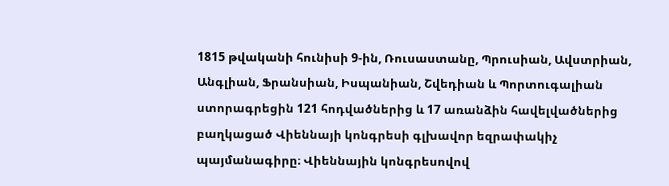1815 թվականի հունիսի 9-ին, Ռուսաստանը, Պրուսիան, Ավստրիան, Անգլիան, Ֆրանսիան, Իսպանիան, Շվեդիան և Պորտուգալիան ստորագրեցին 121 հոդվածներից և 17 առանձին հավելվածներից բաղկացած Վիեննայի կոնգրեսի գլխավոր եզրափակիչ պայմանագիրը։ Վիեննային կոնգրեսովով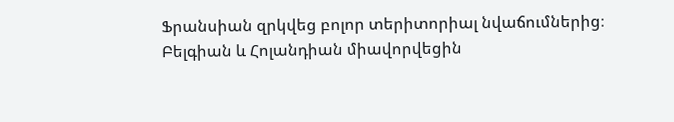Ֆրանսիան զրկվեց բոլոր տերիտորիալ նվաճումներից։ Բելգիան և Հոլանդիան միավորվեցին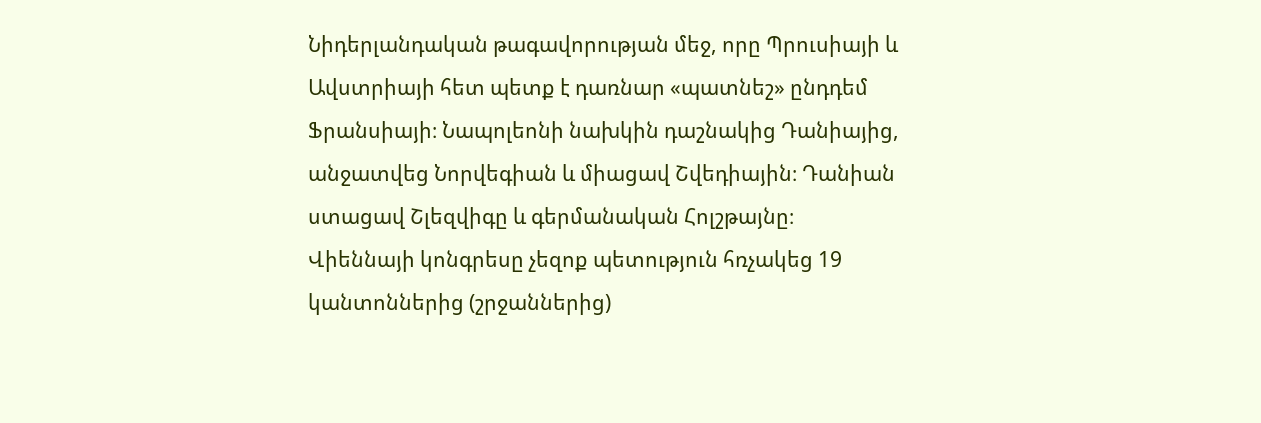Նիդերլանդական թագավորության մեջ, որը Պրուսիայի և Ավստրիայի հետ պետք է դառնար «պատնեշ» ընդդեմ Ֆրանսիայի։ Նապոլեոնի նախկին դաշնակից Դանիայից, անջատվեց Նորվեգիան և միացավ Շվեդիային։ Դանիան ստացավ Շլեզվիգը և գերմանական Հոլշթայնը։
Վիեննայի կոնգրեսը չեզոք պետություն հռչակեց 19 կանտոններից (շրջաններից)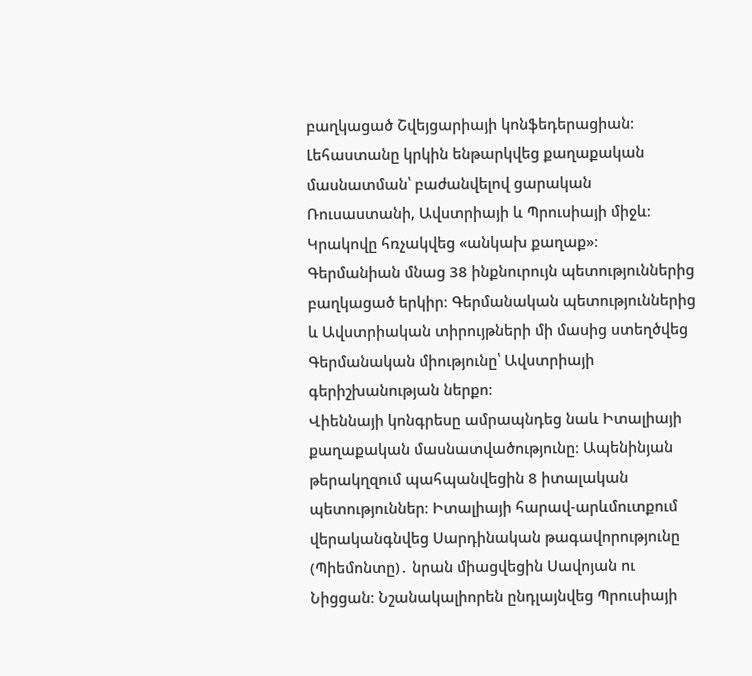բաղկացած Շվեյցարիայի կոնֆեդերացիան։ Լեհաստանը կրկին ենթարկվեց քաղաքական մասնատման՝ բաժանվելով ցարական Ռուսաստանի, Ավստրիայի և Պրուսիայի միջև։ Կրակովը հռչակվեց «անկախ քաղաք»։
Գերմանիան մնաց 38 ինքնուրույն պետություններից բաղկացած երկիր։ Գերմանական պետություններից և Ավստրիական տիրույթների մի մասից ստեղծվեց Գերմանական միությունը՝ Ավստրիայի գերիշխանության ներքո։
Վիեննայի կոնգրեսը ամրապնդեց նաև Իտալիայի քաղաքական մասնատվածությունը։ Ապենինյան թերակղզում պահպանվեցին 8 իտալական պետություններ։ Իտալիայի հարավ-արևմուտքում վերականգնվեց Սարդինական թագավորությունը (Պիեմոնտը)․ նրան միացվեցին Սավոյան ու Նիցցան։ Նշանակալիորեն ընդլայնվեց Պրուսիայի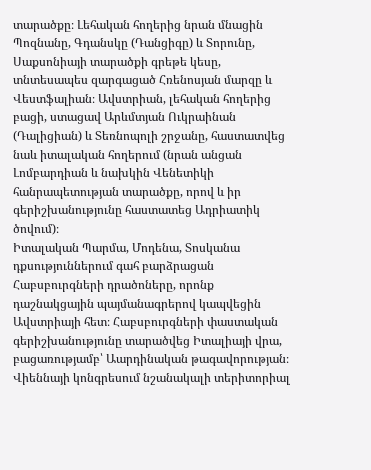տարածքը։ Լեհական հողերից նրան մնացին Պոզնանը, Գդանսկը (Դանցիգը) և Տորունը, Սաքսոնիայի տարածքի գրեթե կեսը, տնտեսապես զարգացած Հռենոսյան մարզը և Վեստֆալիան։ Ավստրիան, լեհական հողերից բացի, ստացավ Արևմտյան Ուկրաինան (Դալիցիան) և Տեռնոպոլի շրջանը, հաստատվեց նաև իտալական հողերում (նրան անցան Լոմբարդիան և նախկին Վենետիկի հանրապետության տարածքը, որով և իր գերիշխանությունը հաստատեց Ադրիատիկ ծովում)։
Իտալական Պարմա, Մոդենա, Տոսկանա դքսություններում գահ բարձրացան Հաբսբուրգների դրածոները, որոնք դաշնակցային պայմանագրերով կապվեցին Ավստրիայի հետ։ Հաբսբուրգների փաստական գերիշխանությունը տարածվեց Իտալիայի վրա, բացառությամբ՝ Աարդինական թագավորության։
Վիեննայի կոնգրեսում նշանակալի տերիտորիալ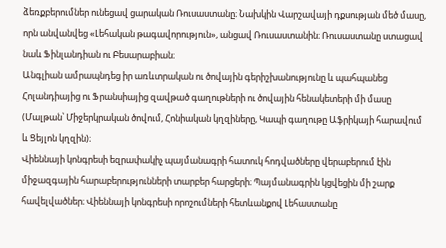ձեռքբերումներ ունեցավ ցարական Ռուսաստանը։ Նախկին Վարշավայի դքսության մեծ մասը, որն անվանվեց «Լեհական թագավորություն», անցավ Ռուսաստանին։ Ռուսաստանը ստացավ նաև Ֆինլանդիան ու Բեսարաբիան։
Անգլիան ամրապնդեց իր առևտրական ու ծովային գերիշխանությունը և պահպանեց Հոլանդիայից ու Ֆրանսիայից զավթած գաղութների ու ծովային հենակետերի մի մասը (Մալթան՝ Միջերկրական ծովում, Հոնիական կղզիները, Կապի գաղութը Աֆրիկայի հարավում և Ցեյլոն կղզին)։
Վիեննայի կոնգրեսի եզրափակիչ պայմանագրի հատուկ հոդվածները վերաբերում էին միջազգային հարաբերությունների տարբեր հարցերի։ Պայմանագրին կցվեցին մի շարք հավելվածներ։ Վիեննայի կոնգրեսի որոշումների հետևանքով Լեհաստանը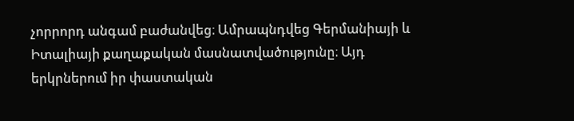չորրորդ անգամ բաժանվեց։ Ամրապնդվեց Գերմանիայի և Իտալիայի քաղաքական մասնատվածությունը։ Այդ երկրներում իր փաստական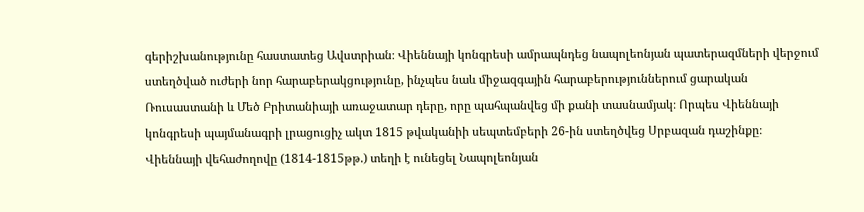գերիշխանությունը հաստատեց Ավստրիան։ Վիեննայի կոնգրեսի ամրապնդեց նապոլեոնյան պատերազմների վերջում ստեղծված ուժերի նոր հարաբերակցությունը, ինչպես նաև միջազգային հարաբերություններում ցարական Ռուսաստանի և Մեծ Բրիտանիայի առաջատար դերը, որը պահպանվեց մի քանի տասնամյակ։ Որպես Վիեննայի կոնգրեսի պայմանագրի լրացուցիչ ակտ 1815 թվականիի սեպտեմբերի 26-ին ստեղծվեց Սրբազան դաշինքը։
Վիեննայի վեհաժողովը (1814-1815թթ.) տեղի է ունեցել Նապոլեոնյան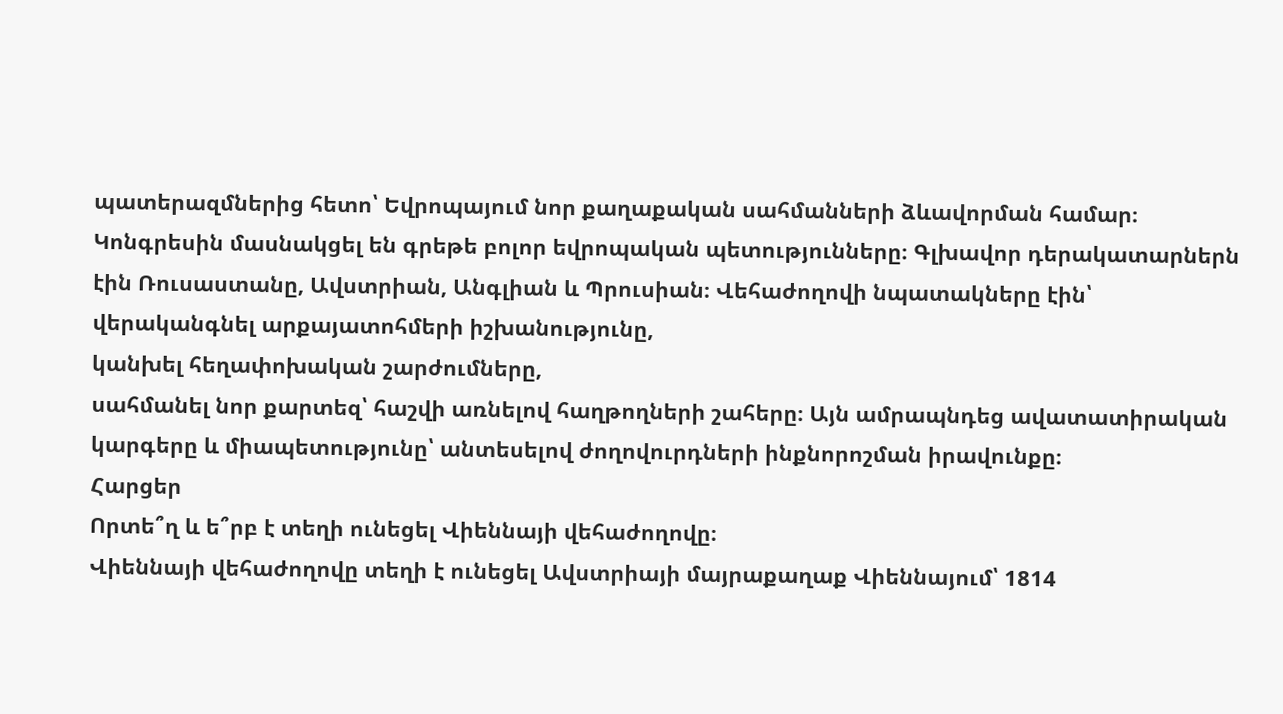պատերազմներից հետո՝ Եվրոպայում նոր քաղաքական սահմանների ձևավորման համար։ Կոնգրեսին մասնակցել են գրեթե բոլոր եվրոպական պետությունները։ Գլխավոր դերակատարներն էին Ռուսաստանը, Ավստրիան, Անգլիան և Պրուսիան։ Վեհաժողովի նպատակները էին՝
վերականգնել արքայատոհմերի իշխանությունը,
կանխել հեղափոխական շարժումները,
սահմանել նոր քարտեզ՝ հաշվի առնելով հաղթողների շահերը։ Այն ամրապնդեց ավատատիրական կարգերը և միապետությունը՝ անտեսելով ժողովուրդների ինքնորոշման իրավունքը։
Հարցեր
Որտե՞ղ և ե՞րբ է տեղի ունեցել Վիեննայի վեհաժողովը։
Վիեննայի վեհաժողովը տեղի է ունեցել Ավստրիայի մայրաքաղաք Վիեննայում՝ 1814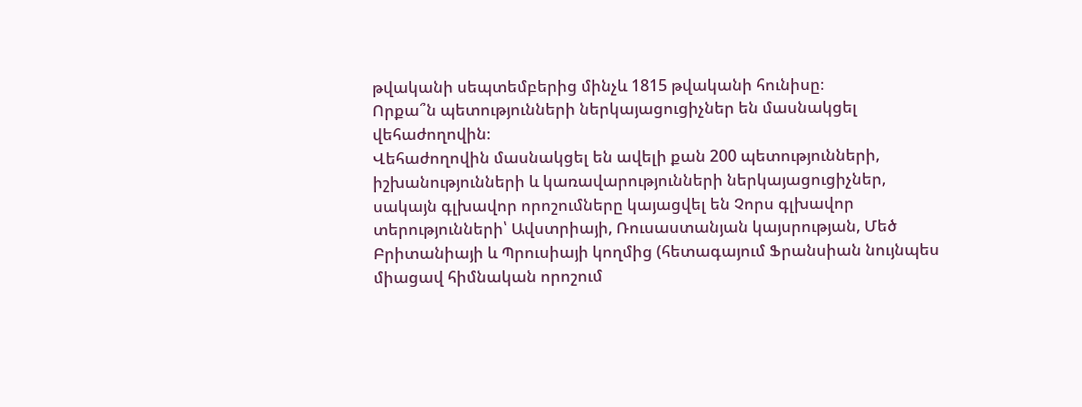թվականի սեպտեմբերից մինչև 1815 թվականի հունիսը։
Որքա՞ն պետությունների ներկայացուցիչներ են մասնակցել վեհաժողովին։
Վեհաժողովին մասնակցել են ավելի քան 200 պետությունների, իշխանությունների և կառավարությունների ներկայացուցիչներ, սակայն գլխավոր որոշումները կայացվել են Չորս գլխավոր տերությունների՝ Ավստրիայի, Ռուսաստանյան կայսրության, Մեծ Բրիտանիայի և Պրուսիայի կողմից (հետագայում Ֆրանսիան նույնպես միացավ հիմնական որոշում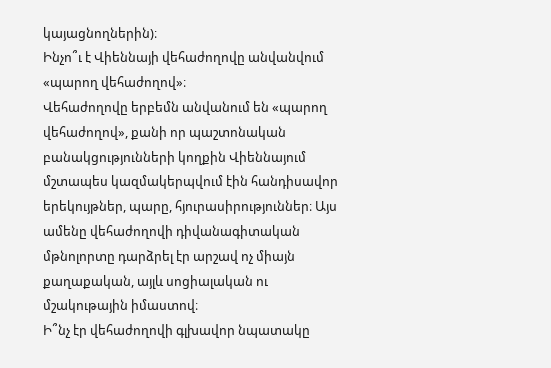կայացնողներին)։
Ինչո՞ւ է Վիեննայի վեհաժողովը անվանվում «պարող վեհաժողով»։
Վեհաժողովը երբեմն անվանում են «պարող վեհաժողով», քանի որ պաշտոնական բանակցությունների կողքին Վիեննայում մշտապես կազմակերպվում էին հանդիսավոր երեկույթներ, պարը, հյուրասիրություններ։ Այս ամենը վեհաժողովի դիվանագիտական մթնոլորտը դարձրել էր արշավ ոչ միայն քաղաքական, այլև սոցիալական ու մշակութային իմաստով։
Ի՞նչ էր վեհաժողովի գլխավոր նպատակը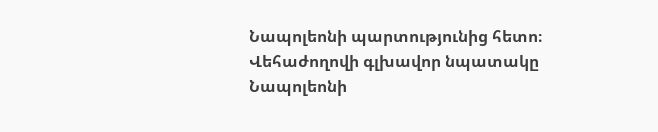Նապոլեոնի պարտությունից հետո։
Վեհաժողովի գլխավոր նպատակը Նապոլեոնի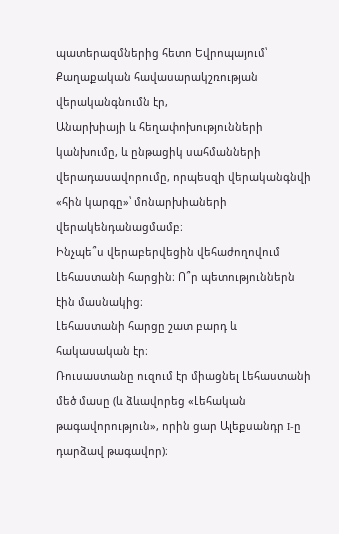պատերազմներից հետո Եվրոպայում՝
Քաղաքական հավասարակշռության վերականգնումն էր,
Անարխիայի և հեղափոխությունների կանխումը, և ընթացիկ սահմանների վերադասավորումը, որպեսզի վերականգնվի «հին կարգը»՝ մոնարխիաների վերակենդանացմամբ։
Ինչպե՞ս վերաբերվեցին վեհաժողովում Լեհաստանի հարցին։ Ո՞ր պետություններն էին մասնակից։
Լեհաստանի հարցը շատ բարդ և հակասական էր։
Ռուսաստանը ուզում էր միացնել Լեհաստանի մեծ մասը (և ձևավորեց «Լեհական թագավորություն», որին ցար Ալեքսանդր I-ը դարձավ թագավոր)։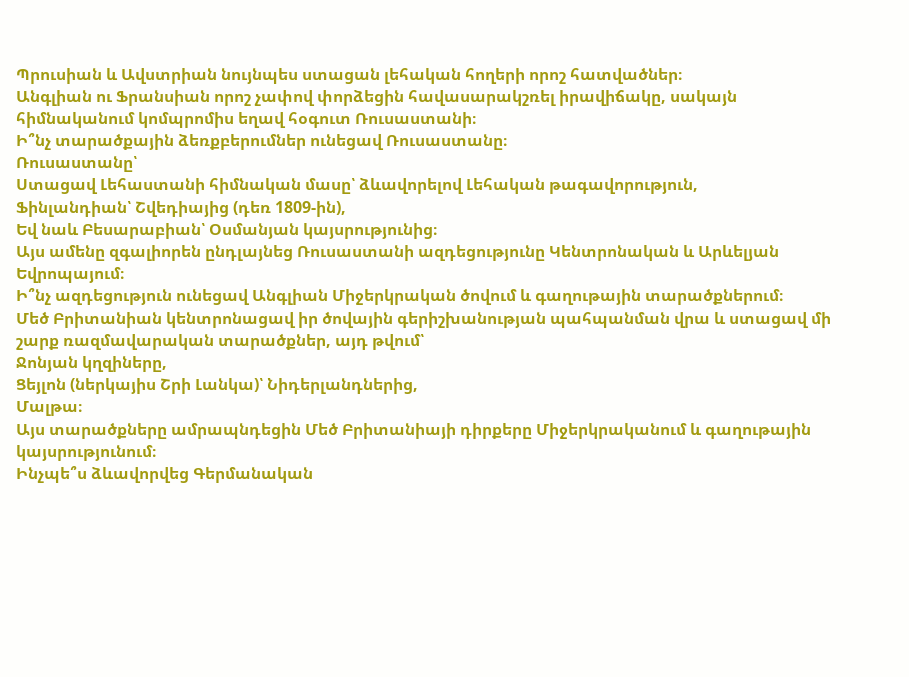Պրուսիան և Ավստրիան նույնպես ստացան լեհական հողերի որոշ հատվածներ։
Անգլիան ու Ֆրանսիան որոշ չափով փորձեցին հավասարակշռել իրավիճակը, սակայն հիմնականում կոմպրոմիս եղավ հօգուտ Ռուսաստանի։
Ի՞նչ տարածքային ձեռքբերումներ ունեցավ Ռուսաստանը։
Ռուսաստանը՝
Ստացավ Լեհաստանի հիմնական մասը՝ ձևավորելով Լեհական թագավորություն,
Ֆինլանդիան՝ Շվեդիայից (դեռ 1809-ին),
Եվ նաև Բեսարաբիան՝ Օսմանյան կայսրությունից։
Այս ամենը զգալիորեն ընդլայնեց Ռուսաստանի ազդեցությունը Կենտրոնական և Արևելյան Եվրոպայում։
Ի՞նչ ազդեցություն ունեցավ Անգլիան Միջերկրական ծովում և գաղութային տարածքներում։
Մեծ Բրիտանիան կենտրոնացավ իր ծովային գերիշխանության պահպանման վրա և ստացավ մի շարք ռազմավարական տարածքներ, այդ թվում՝
Ջոնյան կղզիները,
Ցեյլոն (ներկայիս Շրի Լանկա)՝ Նիդերլանդներից,
Մալթա։
Այս տարածքները ամրապնդեցին Մեծ Բրիտանիայի դիրքերը Միջերկրականում և գաղութային կայսրությունում։
Ինչպե՞ս ձևավորվեց Գերմանական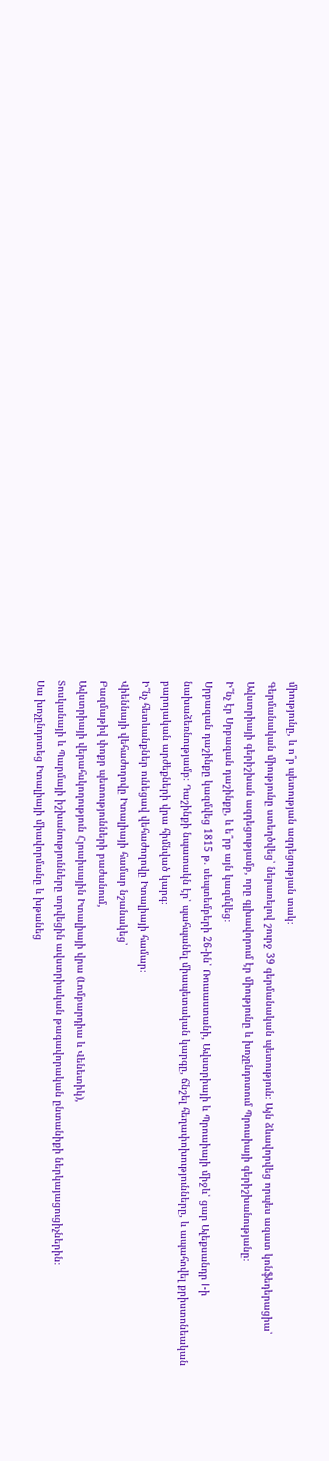միությունը, և ո՞ր պետության ազդեցության տակ։
Գերմանական միությունը ստեղծվեց՝ ներառելով շուրջ 39 գերմանական պետություն։ Այն ձևավորվեց որպես ազատ կոնֆեդերացիա՝ Ավստրիայի գերիշխան ազդեցությամբ, որը գլխավորում էր միությունը և խոչընդոտում Պրուսիայի գերիշխանությանը։
Ի՞նչ էր Սրբազան դաշինքը, և ե՞րբ այն կազմվեց։
Սրբազան դաշինքը կազմվեց 1815 թ. սեպտեմբերի 26-ին՝ Ռուսաստանի, Ավստրիայի և Պրուսիայի միջև՝ ցար Ալեքսանդր I-ի նախաձեռնությամբ։ Դաշինքի նպատակն էր՝ պահպանել միապետական կարգը, ճնշել հեղափոխությունները, և ապահովել քրիստոնեական բարոյական արժեքների վրա հիմնված կարգ։
Ի՞նչ հետևանքներ ունեցավ վեհաժողովը Իտալիայի համար։
Վիեննայի վեհաժողովը Իտալիայի համար նշանակեց՝
Բազմաթիվ փոքր պետությունների բաժանում,
Ավստրիայի վերահսկողություն Հյուսիսային Իտալիայի վրա (Լոմբարդիա և Վենետիկ),
Տոսկանայի և Պարմայի իշխանությունները տրվեցին ավստրիական թագավորական ընտանիքի ներկայացուցիչներին։
Սա խոչընդոտեց Իտալիայի միավորմանը և խթանեց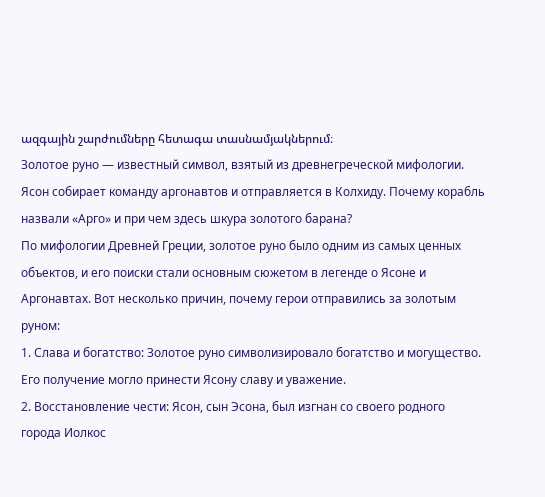ազգային շարժումները հետագա տասնամյակներում։
Золотое руно — известный символ, взятый из древнегреческой мифологии. Ясон собирает команду аргонавтов и отправляется в Колхиду. Почему корабль назвали «Арго» и при чем здесь шкура золотого барана?
По мифологии Древней Греции, золотое руно было одним из самых ценных объектов, и его поиски стали основным сюжетом в легенде о Ясоне и Аргонавтах. Вот несколько причин, почему герои отправились за золотым руном:
1. Слава и богатство: Золотое руно символизировало богатство и могущество. Его получение могло принести Ясону славу и уважение.
2. Восстановление чести: Ясон, сын Эсона, был изгнан со своего родного города Иолкос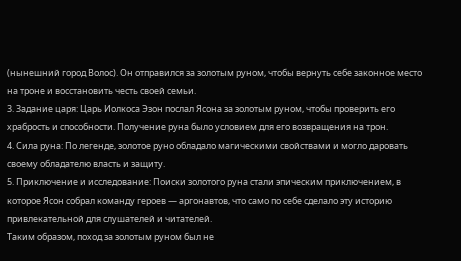(нынешний город Волос). Он отправился за золотым руном, чтобы вернуть себе законное место на троне и восстановить честь своей семьи.
3. Задание царя: Царь Иолкоса Эзон послал Ясона за золотым руном, чтобы проверить его храбрость и способности. Получение руна было условием для его возвращения на трон.
4. Сила руна: По легенде, золотое руно обладало магическими свойствами и могло даровать своему обладателю власть и защиту.
5. Приключение и исследование: Поиски золотого руна стали эпическим приключением, в которое Ясон собрал команду героев — аргонавтов, что само по себе сделало эту историю привлекательной для слушателей и читателей.
Таким образом, поход за золотым руном был не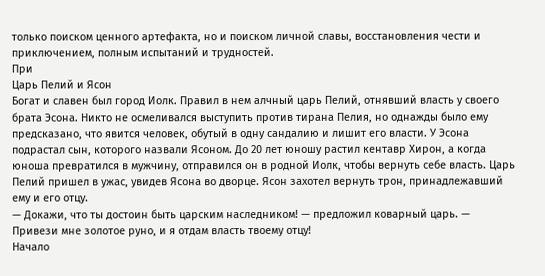только поиском ценного артефакта, но и поиском личной славы, восстановления чести и приключением, полным испытаний и трудностей.
При
Царь Пелий и Ясон
Богат и славен был город Иолк. Правил в нем алчный царь Пелий, отнявший власть у своего брата Эсона. Никто не осмеливался выступить против тирана Пелия, но однажды было ему предсказано, что явится человек, обутый в одну сандалию и лишит его власти. У Эсона подрастал сын, которого назвали Ясоном. До 20 лет юношу растил кентавр Хирон, а когда юноша превратился в мужчину, отправился он в родной Иолк, чтобы вернуть себе власть. Царь Пелий пришел в ужас, увидев Ясона во дворце. Ясон захотел вернуть трон, принадлежавший ему и его отцу.
— Докажи, что ты достоин быть царским наследником! — предложил коварный царь. — Привези мне золотое руно, и я отдам власть твоему отцу!
Начало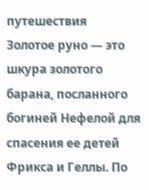путешествия
Золотое руно — это шкура золотого барана, посланного богиней Нефелой для спасения ее детей Фрикса и Геллы. По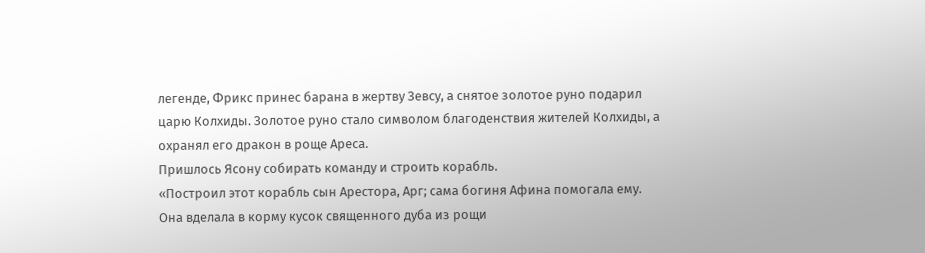легенде, Фрикс принес барана в жертву Зевсу, а снятое золотое руно подарил царю Колхиды. Золотое руно стало символом благоденствия жителей Колхиды, а охранял его дракон в роще Ареса.
Пришлось Ясону собирать команду и строить корабль.
«Построил этот корабль сын Арестора, Арг; сама богиня Афина помогала ему. Она вделала в корму кусок священного дуба из рощи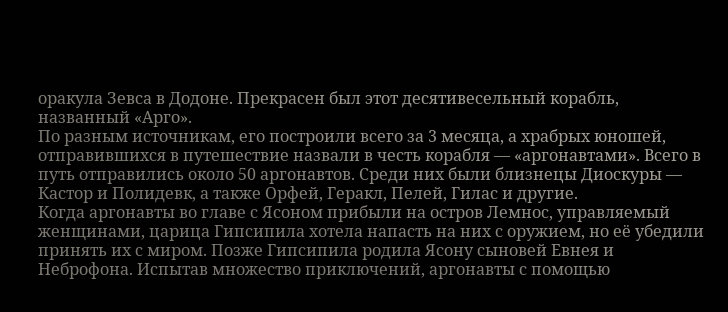оракула Зевса в Додоне. Прекрасен был этот десятивесельный корабль, названный «Арго».
По разным источникам, его построили всего за 3 месяца, а храбрых юношей, отправившихся в путешествие назвали в честь корабля — «аргонавтами». Всего в путь отправились около 50 аргонавтов. Среди них были близнецы Диоскуры — Кастор и Полидевк, а также Орфей, Геракл, Пелей, Гилас и другие.
Когда аргонавты во главе с Ясоном прибыли на остров Лемнос, управляемый женщинами, царица Гипсипила хотела напасть на них с оружием, но её убедили принять их с миром. Позже Гипсипила родила Ясону сыновей Евнея и Неброфона. Испытав множество приключений, аргонавты с помощью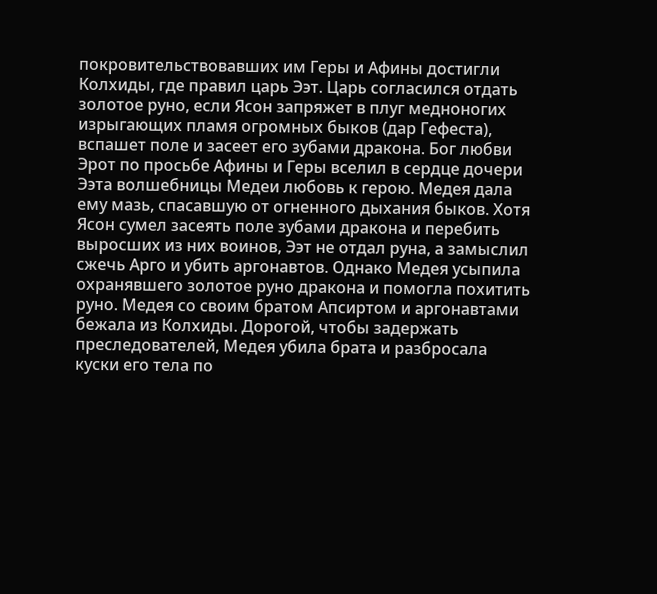покровительствовавших им Геры и Афины достигли Колхиды, где правил царь Ээт. Царь согласился отдать золотое руно, если Ясон запряжет в плуг медноногих изрыгающих пламя огромных быков (дар Гефеста), вспашет поле и засеет его зубами дракона. Бог любви Эрот по просьбе Афины и Геры вселил в сердце дочери Ээта волшебницы Медеи любовь к герою. Медея дала ему мазь, спасавшую от огненного дыхания быков. Хотя Ясон сумел засеять поле зубами дракона и перебить выросших из них воинов, Ээт не отдал руна, а замыслил сжечь Арго и убить аргонавтов. Однако Медея усыпила охранявшего золотое руно дракона и помогла похитить руно. Медея со своим братом Апсиртом и аргонавтами бежала из Колхиды. Дорогой, чтобы задержать преследователей, Медея убила брата и разбросала куски его тела по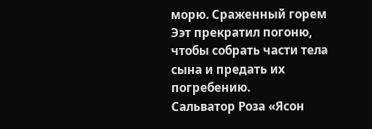морю. Сраженный горем Ээт прекратил погоню, чтобы собрать части тела сына и предать их погребению.
Сальватор Роза «Ясон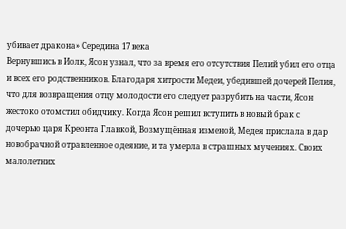убивает дракона» Середина 17 века
Вернувшись в Иолк, Ясон узнал, что за время его отсутствия Пелий убил его отца и всех его родственников. Благодаря хитрости Медеи, убедившей дочерей Пелия, что для возвращения отцу молодости его следует разрубить на части, Ясон жестоко отомстил обидчику. Когда Ясон решил вступить в новый брак с дочерью царя Креонта Главкой, Возмущённая изменой, Медея прислала в дар новобрачной отравленное одеяние, и та умерла в страшных мучениях. Своих малолетних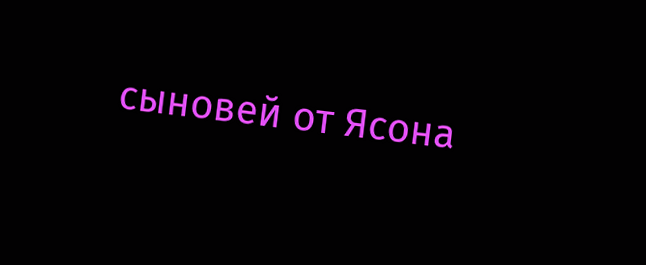сыновей от Ясона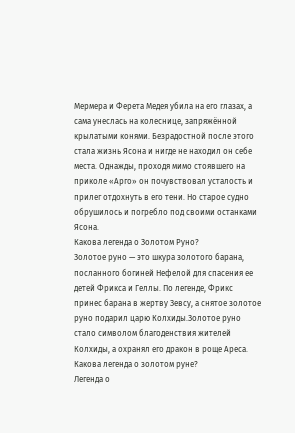Мермера и Ферета Медея убила на его глазах, а сама унеслась на колеснице, запряжённой крылатыми конями. Безрадостной после этого стала жизнь Ясона и нигде не находил он себе места. Однажды, проходя мимо стоявшего на приколе «Арго» он почувствовал усталость и прилег отдохнуть в его тени. Но старое судно обрушилось и погребло под своими останками Ясона.
Какова легенда о Золотом Руно?
Золотое руно — это шкура золотого барана, посланного богиней Нефелой для спасения ее детей Фрикса и Геллы. По легенде, Фрикс принес барана в жертву Зевсу, а снятое золотое руно подарил царю Колхиды.Золотое руно стало символом благоденствия жителей Колхиды, а охранял его дракон в роще Ареса.
Какова легенда о золотом руне?
Легенда о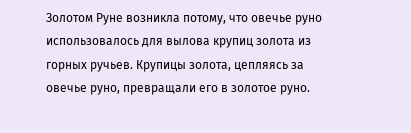Золотом Руне возникла потому, что овечье руно использовалось для вылова крупиц золота из горных ручьев. Крупицы золота, цепляясь за овечье руно, превращали его в золотое руно.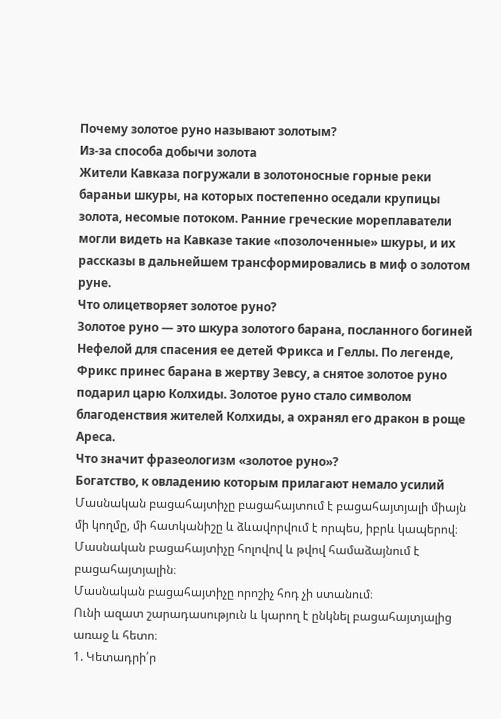Почему золотое руно называют золотым?
Из-за способа добычи золота
Жители Кавказа погружали в золотоносные горные реки бараньи шкуры, на которых постепенно оседали крупицы золота, несомые потоком. Ранние греческие мореплаватели могли видеть на Кавказе такие «позолоченные» шкуры, и их рассказы в дальнейшем трансформировались в миф о золотом руне.
Что олицетворяет золотое руно?
Золотое руно — это шкура золотого барана, посланного богиней Нефелой для спасения ее детей Фрикса и Геллы. По легенде, Фрикс принес барана в жертву Зевсу, а снятое золотое руно подарил царю Колхиды. Золотое руно стало символом благоденствия жителей Колхиды, а охранял его дракон в роще Ареса.
Что значит фразеологизм «золотое руно»?
Богатство, к овладению которым прилагают немало усилий
Մասնական բացահայտիչը բացահայտում է բացահայտյալի միայն մի կողմը, մի հատկանիշը և ձևավորվում է որպես, իբրև կապերով։
Մասնական բացահայտիչը հոլովով և թվով համաձայնում է բացահայտյալին։
Մասնական բացահայտիչը որոշիչ հոդ չի ստանում։
Ունի ազատ շարադասություն և կարող է ընկնել բացահայտյալից առաջ և հետո։
1. Կետադրի՛ր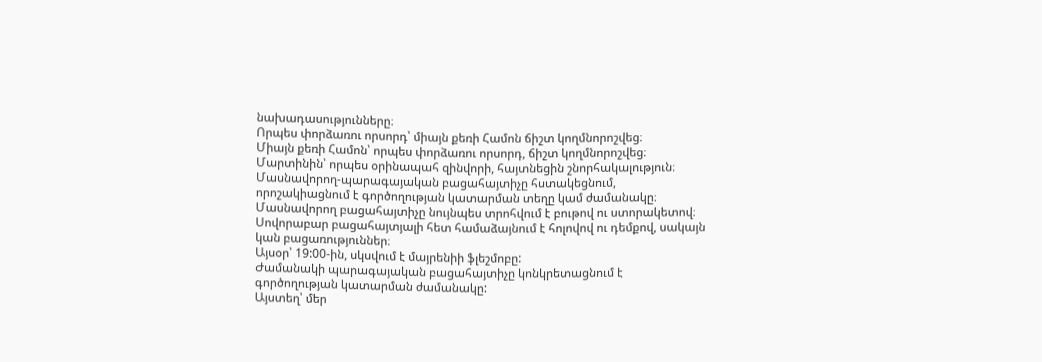նախադասությունները։
Որպես փորձառու որսորդ՝ միայն քեռի Համոն ճիշտ կողմնորոշվեց։
Միայն քեռի Համոն՝ որպես փորձառու որսորդ, ճիշտ կողմնորոշվեց։
Մարտինին՝ որպես օրինապահ զինվորի, հայտնեցին շնորհակալություն։
Մասնավորող-պարագայական բացահայտիչը հստակեցնում, որոշակիացնում է գործողության կատարման տեղը կամ ժամանակը։ Մասնավորող բացահայտիչը նույնպես տրոհվում է բութով ու ստորակետով։ Սովորաբար բացահայտյալի հետ համաձայնում է հոլովով ու դեմքով, սակայն կան բացառություններ։
Այսօր՝ 19:00-ին, սկսվում է մայրենիի ֆլեշմոբը:
Ժամանակի պարագայական բացահայտիչը կոնկրետացնում է գործողության կատարման ժամանակը:
Այստեղ՝ մեր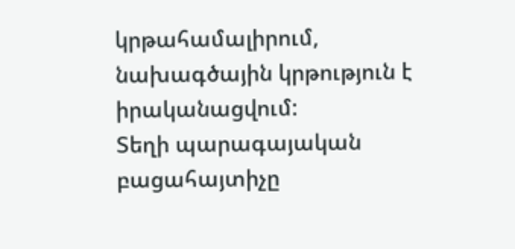կրթահամալիրում, նախագծային կրթություն է իրականացվում:
Տեղի պարագայական բացահայտիչը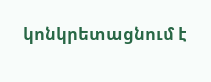կոնկրետացնում է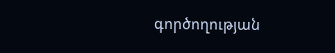գործողության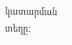կատարման տեղը: